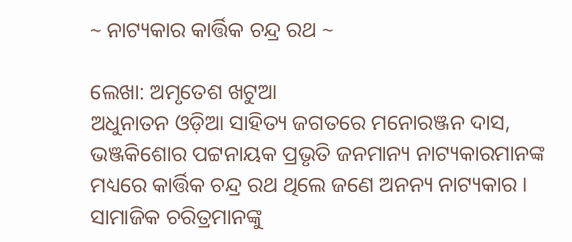~ ନାଟ୍ୟକାର କାର୍ତ୍ତିକ ଚନ୍ଦ୍ର ରଥ ~

ଲେଖା: ଅମୃତେଶ ଖଟୁଆ
ଅଧୁନାତନ ଓଡ଼ିଆ ସାହିତ୍ୟ ଜଗତରେ ମନୋରଞ୍ଜନ ଦାସ, ଭଞ୍ଜକିଶୋର ପଟ୍ଟନାୟକ ପ୍ରଭୃତି ଜନମାନ୍ୟ ନାଟ୍ୟକାରମାନଙ୍କ ମଧ୍ୟରେ କାର୍ତ୍ତିକ ଚନ୍ଦ୍ର ରଥ ଥିଲେ ଜଣେ ଅନନ୍ୟ ନାଟ୍ୟକାର । ସାମାଜିକ ଚରିତ୍ରମାନଙ୍କୁ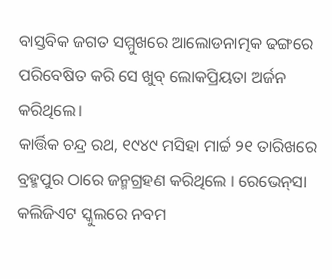ବାସ୍ତବିକ ଜଗତ ସମ୍ମୁଖରେ ଆଲୋଡନାତ୍ମକ ଢଙ୍ଗରେ ପରିବେଷିତ କରି ସେ ଖୁବ୍ ଲୋକପ୍ରିୟତା ଅର୍ଜନ କରିଥିଲେ।
କାର୍ତ୍ତିକ ଚନ୍ଦ୍ର ରଥ, ୧୯୪୯ ମସିହା ମାର୍ଚ୍ଚ ୨୧ ତାରିଖରେ ବ୍ରହ୍ମପୁର ଠାରେ ଜନ୍ମଗ୍ରହଣ କରିଥିଲେ । ରେଭେନ୍‌ସା କଲିଜିଏଟ ସ୍କୁଲରେ ନବମ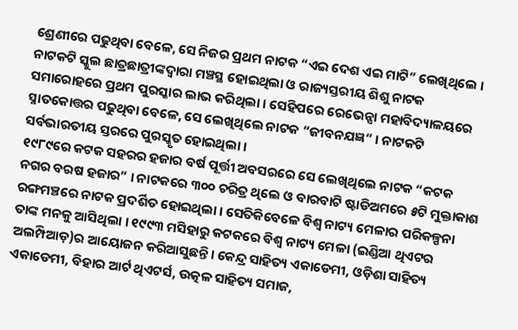ଶ୍ରେଣୀରେ ପଢୁଥିବା ବେଳେ, ସେ ନିଜର ପ୍ରଥମ ନାଟକ “ଏଇ ଦେଶ ଏଇ ମାଟି” ଲେଖିଥିଲେ । ନାଟକଟି ସ୍କୁଲ ଛାତ୍ରଛାତ୍ରୀଙ୍କଦ୍ୱାରା ମଞ୍ଚସ୍ଥ ହୋଇଥିଲା ଓ ରାଜ୍ୟସ୍ତରୀୟ ଶିଶୁ ନାଟକ ସମାରୋହରେ ପ୍ରଥମ ପୁରସ୍କାର ଲାଭ କରିଥିଲା । ସେହିପରେ ରେଭେନ୍ସା ମହାବିଦ୍ୟାଳୟରେ ସ୍ନାତକୋତ୍ତର ପଢୁଥିବା ବେଳେ, ସେ ଲେଖିଥିଲେ ନାଟକ “ଜୀବନଯଜ୍ଞ” । ନାଟକଟି ସର୍ବଭାରତୀୟ ସ୍ତରରେ ପୁରସ୍କୃତ ହୋଇଥିଲା ।
୧୯୮୯ରେ କଟକ ସହରର ହଜାର ବର୍ଷ ପୂର୍ତ୍ତୀ ଅବସରରେ ସେ ଲେଖିଥିଲେ ନାଟକ “କଟକ ନଗର ବରଷ ହଜାର” । ନାଟକରେ ୩୦୦ ଚରିତ୍ର ଥିଲେ ଓ ବାରବାଟି ଷ୍ଟାଡିଅମରେ ୫ଟି ମୁକ୍ତାକାଶ ରଙ୍ଗମଞ୍ଚରେ ନାଟକ ପ୍ରଦର୍ଶିତ ହୋଇଥିଲା । ସେତିକିବେଳେ ବିଶ୍ୱ ନାଟ୍ୟ ମେଳାର ପରିକଳ୍ପନା ତାଙ୍କ ମନକୁ ଆସିଥିଲା । ୧୯୯୩ ମସିହାରୁ କଟକରେ ବିଶ୍ୱ ନାଟ୍ୟ ମେଳା (ଇଣ୍ଡିଆ ଥିଏଟର ଅଲମ୍ପିଆଡ଼)ର ଆୟୋଜନ କରିଆସୁଛନ୍ତି। କେନ୍ଦ୍ର ସାହିତ୍ୟ ଏକାଡେମୀ, ଓଡ଼ିଶା ସାହିତ୍ୟ ଏକାଡେମୀ, ବିହାର ଆର୍ଟ ଥିଏଟର୍ସ, ଉତ୍କଳ ସାହିତ୍ୟ ସମାଜ,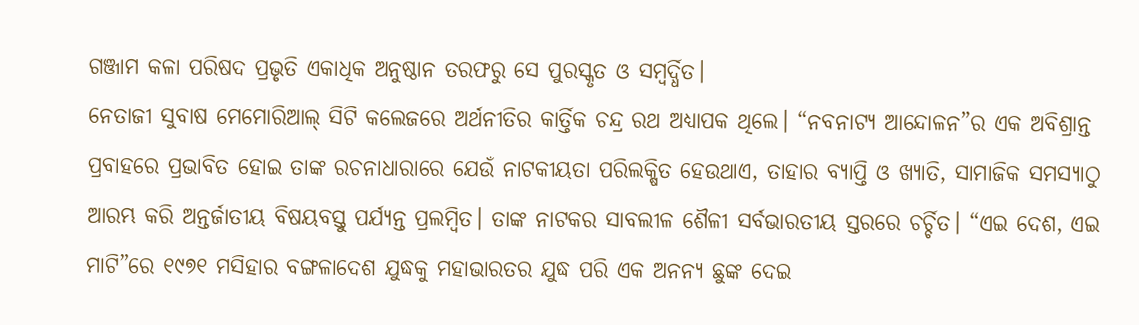ଗଞ୍ଜାମ କଳା ପରିଷଦ ପ୍ରଭୃତି ଏକାଧିକ ଅନୁଷ୍ଠାନ ତରଫରୁ ସେ ପୁରସ୍କୃତ ଓ ସମ୍ବର୍ଦ୍ଧିତ।
ନେତାଜୀ ସୁବାଷ ମେମୋରିଆଲ୍ ସିଟି କଲେଜରେ ଅର୍ଥନୀତିର କାର୍ତ୍ତିକ ଚନ୍ଦ୍ର ରଥ ଅଧ୍ୟାପକ ଥିଲେ। “ନବନାଟ୍ୟ ଆନ୍ଦୋଳନ”ର ଏକ ଅବିଶ୍ରାନ୍ତ ପ୍ରବାହରେ ପ୍ରଭାବିତ ହୋଇ ତାଙ୍କ ରଚନାଧାରାରେ ଯେଉଁ ନାଟକୀୟତା ପରିଲକ୍ଷିତ ହେଉଥାଏ, ତାହାର ବ୍ୟାପ୍ତି ଓ ଖ୍ୟାତି, ସାମାଜିକ ସମସ୍ୟାଠୁ ଆରମ୍ଭ କରି ଅନ୍ତର୍ଜାତୀୟ ବିଷୟବସ୍ତୁ ପର୍ଯ୍ୟନ୍ତ ପ୍ରଲମ୍ବିତ। ତାଙ୍କ ନାଟକର ସାବଲୀଳ ଶୈଳୀ ସର୍ବଭାରତୀୟ ସ୍ତରରେ ଚର୍ଚ୍ଚିତ। “ଏଇ ଦେଶ, ଏଇ ମାଟି”ରେ ୧୯୭୧ ମସିହାର ବଙ୍ଗଳାଦେଶ ଯୁଦ୍ଧକୁ ମହାଭାରତର ଯୁଦ୍ଧ ପରି ଏକ ଅନନ୍ୟ ଛୁଙ୍କ ଦେଇ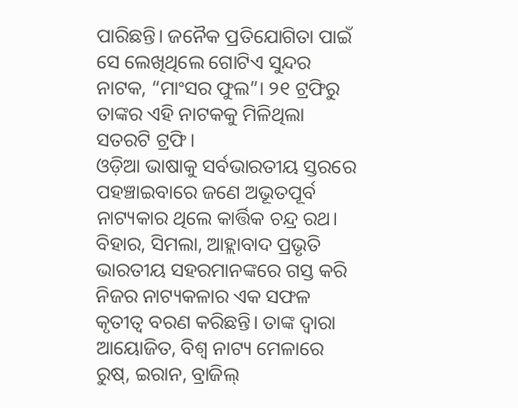ପାରିଛନ୍ତି। ଜନୈକ ପ୍ରତିଯୋଗିତା ପାଇଁ ସେ ଲେଖିଥିଲେ ଗୋଟିଏ ସୁନ୍ଦର ନାଟକ, “ମାଂସର ଫୁଲ”। ୨୧ ଟ୍ରଫିରୁ ତାଙ୍କର ଏହି ନାଟକକୁ ମିଳିଥିଲା ସତରଟି ଟ୍ରଫି।
ଓଡ଼ିଆ ଭାଷାକୁ ସର୍ବଭାରତୀୟ ସ୍ତରରେ ପହଞ୍ଚାଇବାରେ ଜଣେ ଅଭୂତପୂର୍ବ ନାଟ୍ୟକାର ଥିଲେ କାର୍ତ୍ତିକ ଚନ୍ଦ୍ର ରଥ। ବିହାର, ସିମଲା, ଆହ୍ଲାବାଦ ପ୍ରଭୃତି ଭାରତୀୟ ସହରମାନଙ୍କରେ ଗସ୍ତ କରି ନିଜର ନାଟ୍ୟକଳାର ଏକ ସଫଳ କୃତୀତ୍ଵ ବରଣ କରିଛନ୍ତି। ତାଙ୍କ ଦ୍ଵାରା ଆୟୋଜିତ, ବିଶ୍ଵ ନାଟ୍ୟ ମେଳାରେ ରୁଷ୍, ଇରାନ, ବ୍ରାଜିଲ୍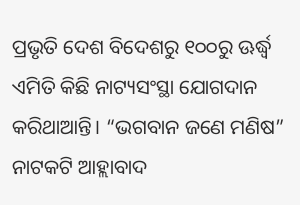ପ୍ରଭୃତି ଦେଶ ବିଦେଶରୁ ୧୦୦ରୁ ଊର୍ଦ୍ଧ୍ଵ ଏମିତି କିଛି ନାଟ୍ୟସଂସ୍ଥା ଯୋଗଦାନ କରିଥାଆନ୍ତି। “ଭଗବାନ ଜଣେ ମଣିଷ” ନାଟକଟି ଆହ୍ଲାବାଦ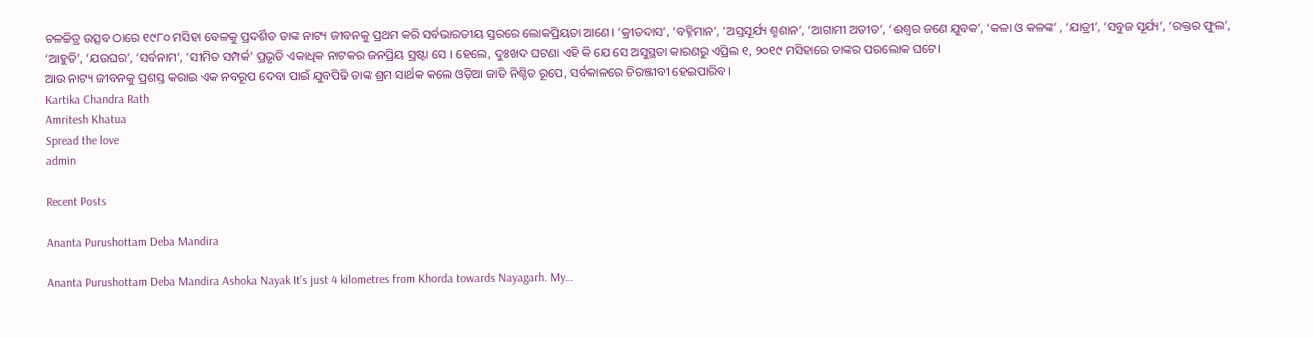ଚଳଚ୍ଚିତ୍ର ଉତ୍ସବ ଠାରେ ୧୯୮୦ ମସିହା ବେଳକୁ ପ୍ରଦର୍ଶିତ ତାଙ୍କ ନାଟ୍ୟ ଜୀବନକୁ ପ୍ରଥମ କରି ସର୍ବଭାରତୀୟ ସ୍ତରରେ ଲୋକପ୍ରିୟତା ଆଣେ। ‘କ୍ରୀତଦାସ’, ‘ବହ୍ନିମାନ’, ‘ଅସ୍ତସୂର୍ଯ୍ୟ ଶ୍ମଶାନ’, ‘ଆଗାମୀ ଅତୀତ’, ‘ଈଶ୍ୱର ଜଣେ ଯୁବକ’, ‘କଳା ଓ କଳଙ୍କ’ , ‘ଯାତ୍ରୀ’, ‘ସବୁଜ ସୂର୍ଯ୍ୟ’, ‘ରକ୍ତର ଫୁଲ’, ‘ଆହୁତି’, ‘ଯଉଘର’, ‘ସର୍ବନାମ’, ‘ସୀମିତ ସମ୍ପର୍କ’ ପ୍ରଭୃତି ଏକାଧିକ ନାଟକର ଜନପ୍ରିୟ ସ୍ରଷ୍ଟା ସେ । ହେଲେ, ଦୁଃଖଦ ଘଟଣା ଏହି କି ଯେ ସେ ଅସୁସ୍ଥତା କାରଣରୁ ଏପ୍ରିଲ ୧, ୨୦୧୯ ମସିହାରେ ତାଙ୍କର ପରଲୋକ ଘଟେ।
ଆଉ ନାଟ୍ୟ ଜୀବନକୁ ପ୍ରଶସ୍ତ କରାଇ ଏକ ନବରୂପ ଦେବା ପାଇଁ ଯୁବପିଢି ତାଙ୍କ ଶ୍ରମ ସାର୍ଥକ କଲେ ଓଡ଼ିଆ ଜାତି ନିଶ୍ଚିତ ରୂପେ, ସର୍ବକାଳରେ ଚିରଞ୍ଜୀବୀ ହେଇପାରିବ।
Kartika Chandra Rath
Amritesh Khatua
Spread the love
admin

Recent Posts

Ananta Purushottam Deba Mandira

Ananta Purushottam Deba Mandira Ashoka Nayak It's just 4 kilometres from Khorda towards Nayagarh. My…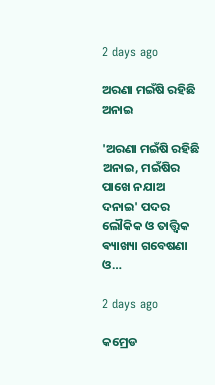2 days ago

ଅରଣା ମଇଁଷି ରହିଛି ଅନାଇ

'ଅରଣା ମଇଁଷି ରହିଛି ଅନାଇ, ମଇଁଷିର ପାଖେ ନଯାଅ ଦନାଇ' ପଦର ଲୌକିକ ଓ ତାତ୍ତ୍ଵିକ ଵ୍ୟାଖ୍ୟା ଗବେଷଣା ଓ…

2 days ago

କମ୍ରେଡ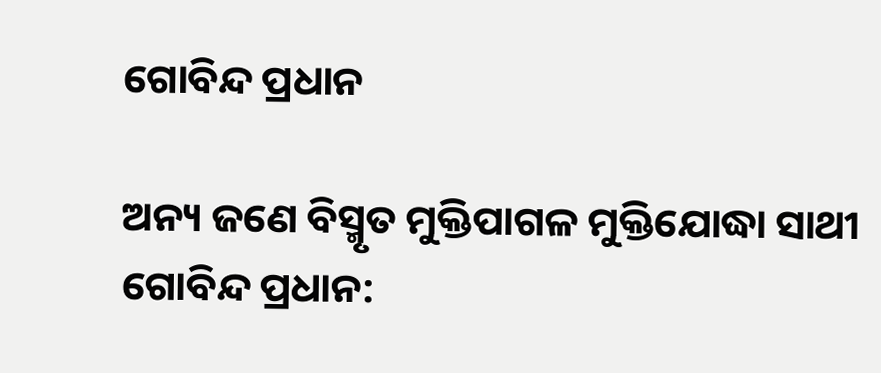ଗୋବିନ୍ଦ ପ୍ରଧାନ

ଅନ୍ୟ ଜଣେ ବିସ୍ମୃତ ମୁକ୍ତିପାଗଳ ମୁକ୍ତିଯୋଦ୍ଧା ସାଥୀ ଗୋବିନ୍ଦ ପ୍ରଧାନ: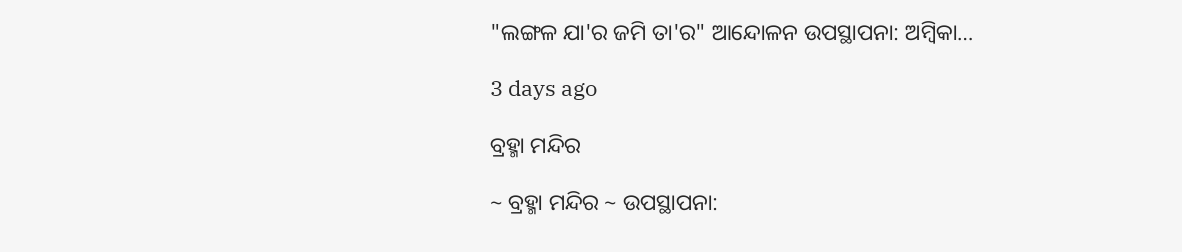"ଲଙ୍ଗଳ ଯା'ର ଜମି ତା'ର" ଆନ୍ଦୋଳନ ଉପସ୍ଥାପନା: ଅମ୍ବିକା…

3 days ago

ବ୍ରହ୍ମା ମନ୍ଦିର

~ ବ୍ରହ୍ମା ମନ୍ଦିର ~ ଉପସ୍ଥାପନା: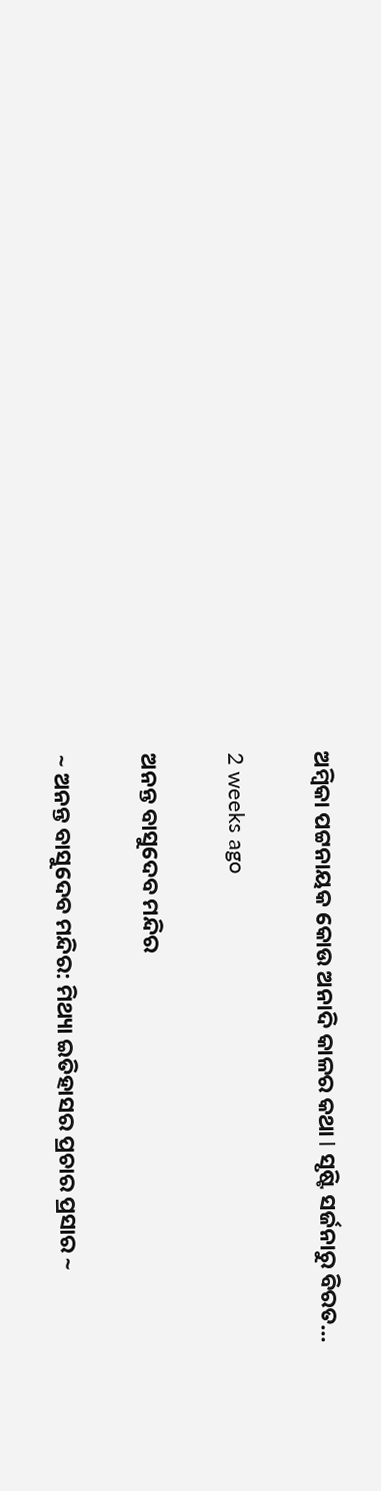ଅମ୍ବିକା ପଟ୍ଟନାୟକ କୋଉ ଅନାଦି କାଳର କଥା l ସୃଷ୍ଟି ସର୍ଜନାରୁ ବିରତ…

2 weeks ago

ଅନନ୍ତ ବାସୁଦେବ ମନ୍ଦିର

~ ଅନନ୍ତ ବାସୁଦେବ ମନ୍ଦିର: ମିଥ୍ୟା ଇତିହାସର ପ୍ରଚାର ପ୍ରସାର ~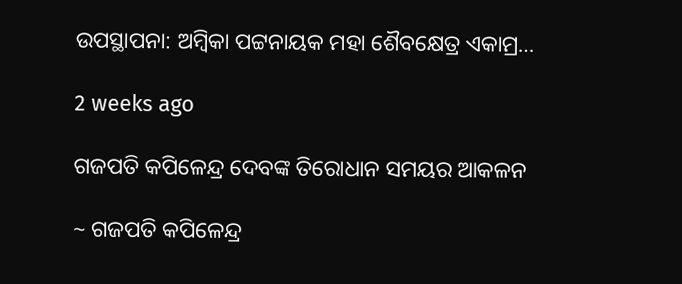ଉପସ୍ଥାପନା: ଅମ୍ବିକା ପଟ୍ଟନାୟକ ମହା ଶୈବକ୍ଷେତ୍ର ଏକାମ୍ର…

2 weeks ago

ଗଜପତି କପିଳେନ୍ଦ୍ର ଦେବଙ୍କ ତିରୋଧାନ ସମୟର ଆକଳନ

~ ଗଜପତି କପିଳେନ୍ଦ୍ର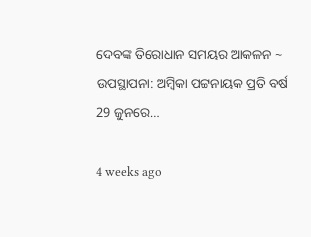ଦେବଙ୍କ ତିରୋଧାନ ସମୟର ଆକଳନ ~ ଉପସ୍ଥାପନା: ଅମ୍ବିକା ପଟ୍ଟନାୟକ ପ୍ରତି ବର୍ଷ 29 ଜୁନରେ…

4 weeks ago